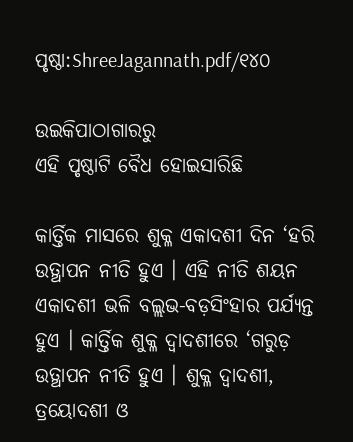ପୃଷ୍ଠା:ShreeJagannath.pdf/୧୪୦

ଉଇକିପାଠାଗାର‌ରୁ
ଏହି ପୃଷ୍ଠାଟି ବୈଧ ହୋଇସାରିଛି

କାର୍ତ୍ତିକ ମାସରେ ଶୁକ୍ଳ ଏକାଦଶୀ ଦିନ ‘ହରି ଉତ୍ଥାପନ ନୀତି ହୁଏ । ଏହି ନୀତି ଶୟନ ଏକାଦଶୀ ଭଳି ବଲ୍ଲଭ-ବଡ଼ସିଂହାର ପର୍ଯ୍ୟନ୍ତ ହୁଏ । କାର୍ତ୍ତିକ ଶୁକ୍ଳ ଦ୍ୱାଦଶୀରେ ‘ଗରୁଡ଼ ଉତ୍ଥାପନ ନୀତି ହୁଏ । ଶୁକ୍ଳ ଦ୍ୱାଦଶୀ, ତ୍ରୟୋଦଶୀ ଓ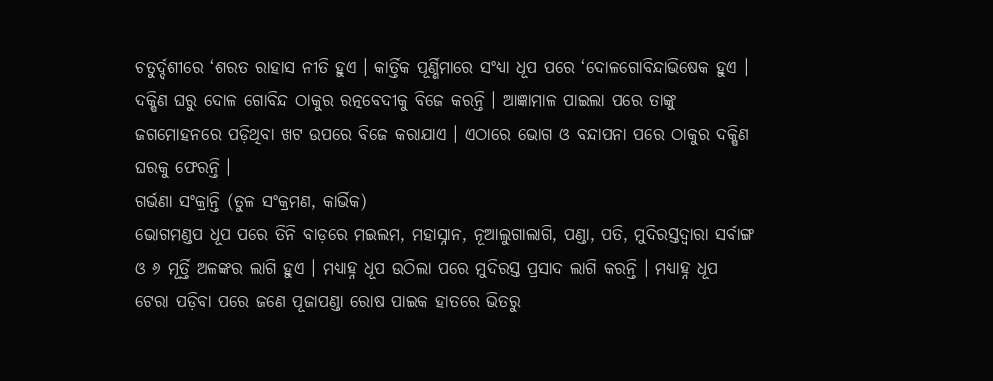ଚତୁର୍ଦ୍ଦଶୀରେ ‘ଶରତ ରାହାସ ନୀତି ହୁଏ । କାର୍ତ୍ତିକ ପୂର୍ଣ୍ଣିମାରେ ସଂଧ୍ୟା ଧୂପ ପରେ ‘ଦୋଳଗୋବିନ୍ଦାଭିଷେକ ହୁଏ । ଦକ୍ଷିଣ ଘରୁ ଦୋଳ ଗୋବିନ୍ଦ ଠାକୁର ରତ୍ନବେଦୀକୁ ବିଜେ କରନ୍ତି । ଆଜ୍ଞାମାଳ ପାଇଲା ପରେ ତାଙ୍କୁ ଜଗମୋହନରେ ପଡ଼ିଥିବା ଖଟ ଉପରେ ବିଜେ କରାଯାଏ । ଏଠାରେ ଭୋଗ ଓ ବନ୍ଦାପନା ପରେ ଠାକୁର ଦକ୍ଷିଣ ଘରକୁ ଫେରନ୍ତି ।
ଗର୍ଭଣା ସଂକ୍ରାନ୍ତି (ତୁଳ ସଂକ୍ରମଣ, କାର୍ଭିକ)
ଭୋଗମଣ୍ଡପ ଧୂପ ପରେ ତିନି ବାଡ଼ରେ ମଇଲମ, ମହାସ୍ନାନ, ନୂଆଲୁଗାଲାଗି, ପଣ୍ଡା, ପତି, ମୁଦିରସ୍ତଦ୍ୱାରା ସର୍ବାଙ୍ଗ ଓ ୬ ମୂର୍ତ୍ତି ଅଳଙ୍କର ଲାଗି ହୁଏ । ମଧ୍ୟାହ୍ନ ଧୂପ ଉଠିଲା ପରେ ମୁଦିରସ୍ତ ପ୍ରସାଦ ଲାଗି କରନ୍ତି । ମଧ୍ୟାହ୍ନ ଧୂପ ଟେରା ପଡ଼ିବା ପରେ ଜଣେ ପୂଜାପଣ୍ଡା ରୋଷ ପାଇକ ହାତରେ ଭିତରୁ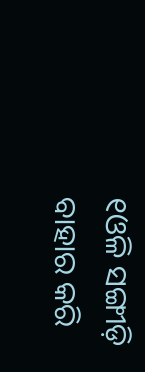୧ଓଳି ସଙ୍ଗୀଡ଼ି ବାହାର କରି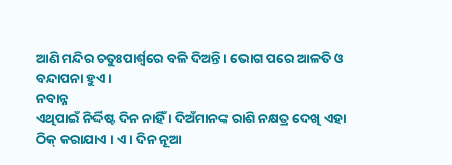ଆଣି ମନ୍ଦିର ଚତୁଃପାର୍ଶ୍ୱରେ ବଳି ଦିଅନ୍ତି । ଭୋଗ ପରେ ଆଳତି ଓ ବନ୍ଦାପନା ହୁଏ ।
ନବାନ୍ନ
ଏଥିପାଇଁ ନିର୍ଦ୍ଦିଷ୍ଟ ଦିନ ନାହିଁ । ଦିଅଁମାନଙ୍କ ରାଶି ନକ୍ଷତ୍ର ଦେଖି ଏହା ଠିକ୍ କରାଯାଏ । ଏ । ଦିନ ନୂଆ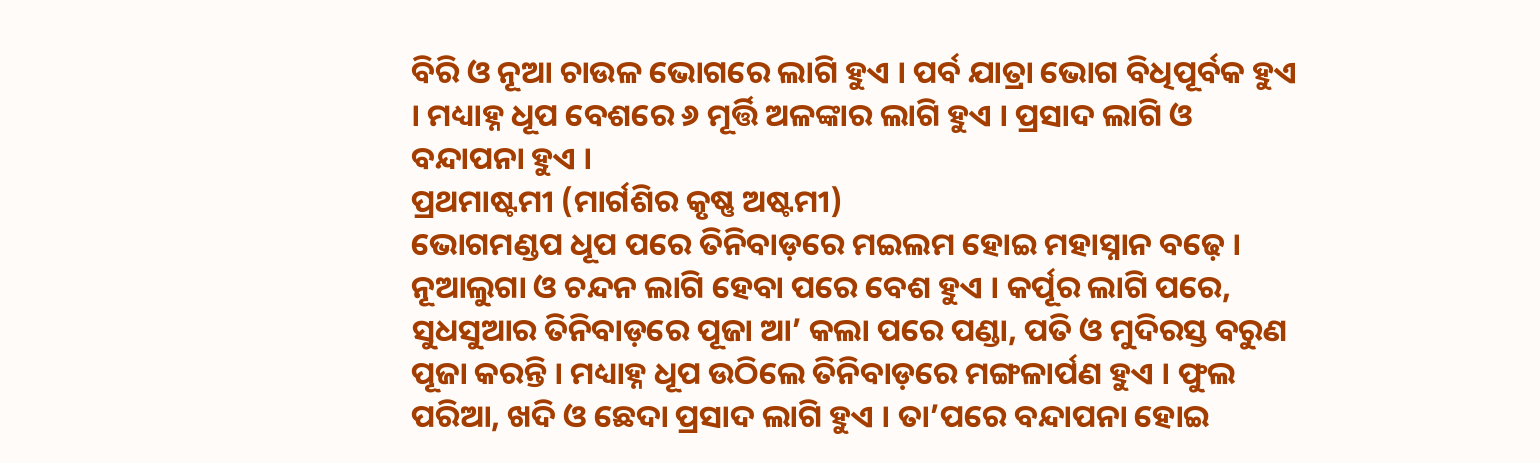ବିରି ଓ ନୂଆ ଚାଉଳ ଭୋଗରେ ଲାଗି ହୁଏ । ପର୍ବ ଯାତ୍ରା ଭୋଗ ବିଧିପୂର୍ବକ ହୁଏ । ମଧ୍ୟାହ୍ନ ଧୂପ ବେଶରେ ୬ ମୂର୍ତ୍ତି ଅଳଙ୍କାର ଲାଗି ହୁଏ । ପ୍ରସାଦ ଲାଗି ଓ ବନ୍ଦାପନା ହୁଏ ।
ପ୍ରଥମାଷ୍ଟମୀ (ମାର୍ଗଶିର କୃଷ୍ଣ ଅଷ୍ଟମୀ)
ଭୋଗମଣ୍ଡପ ଧୂପ ପରେ ତିନିବାଡ଼ରେ ମଇଲମ ହୋଇ ମହାସ୍ନାନ ବଢ଼େ । ନୂଆଲୁଗା ଓ ଚନ୍ଦନ ଲାଗି ହେବା ପରେ ବେଶ ହୁଏ । କର୍ପୂର ଲାଗି ପରେ, ସୁଧସୁଆର ତିନିବାଡ଼ରେ ପୂଜା ଆ’ କଲା ପରେ ପଣ୍ଡା, ପତି ଓ ମୁଦିରସ୍ତ ବରୁଣ ପୂଜା କରନ୍ତି । ମଧ୍ୟାହ୍ନ ଧୂପ ଉଠିଲେ ତିନିବାଡ଼ରେ ମଙ୍ଗଳାର୍ପଣ ହୁଏ । ଫୁଲ ପରିଆ, ଖଦି ଓ ଛେଦା ପ୍ରସାଦ ଲାଗି ହୁଏ । ତା’ପରେ ବନ୍ଦାପନା ହୋଇ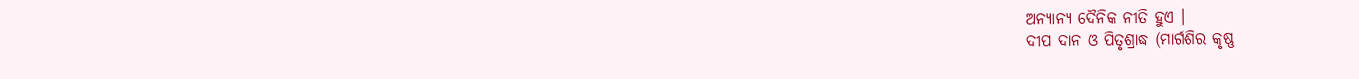ଅନ୍ୟାନ୍ୟ ଦୈନିକ ନୀତି ହୁଏ ।
ଦୀପ ଦାନ ଓ ପିତୃଶ୍ରାଦ୍ଧ (ମାର୍ଗଶିର କୃଷ୍ଣ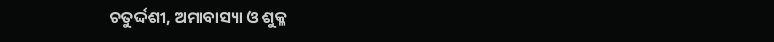ଚତୁର୍ଦ୍ଦଶୀ, ଅମାବାସ୍ୟା ଓ ଶୁକ୍ଳ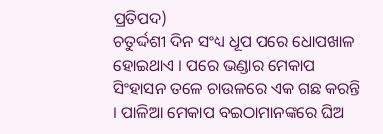ପ୍ରତିପଦ)
ଚତୁର୍ଦ୍ଦଶୀ ଦିନ ସଂଧ୍ୟ ଧୂପ ପରେ ଧୋପଖାଳ ହୋଇଥାଏ । ପରେ ଭଣ୍ଡାର ମେକାପ ସିଂହାସନ ତଳେ ଚାଉଳରେ ଏକ ଗଛ କରନ୍ତି । ପାଳିଆ ମେକାପ ବଇଠାମାନଙ୍କରେ ଘିଅ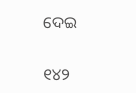ଦେଇ


୧୪୨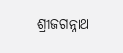ଶ୍ରୀଜଗନ୍ନାଥ